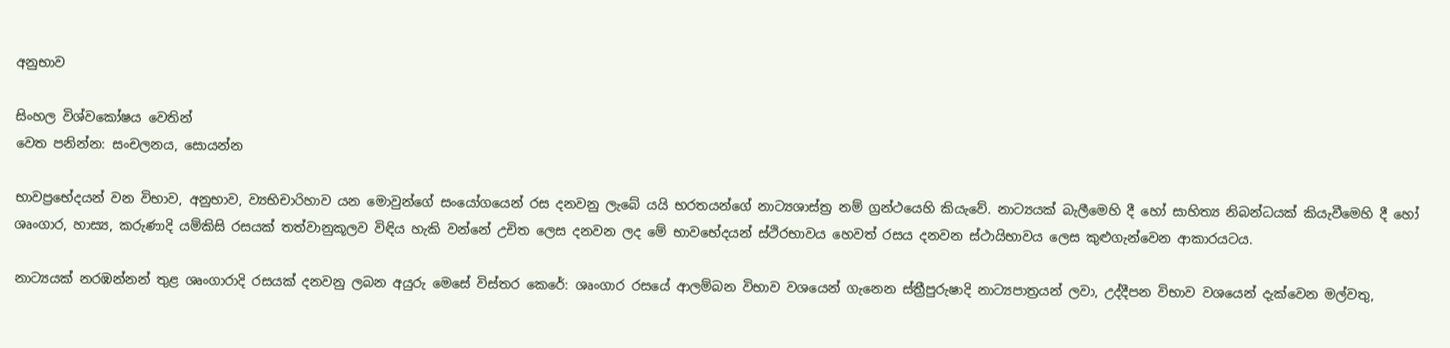අනුභාව

සිංහල විශ්වකෝෂය වෙතින්
වෙත පනින්න: සංචලනය, සොයන්න

භාවප්‍රභේදයන් වන විභාව, අනුභාව, ව්‍යභිචාරිහාව යන මොවුන්ගේ සංයෝගයෙන් රස දනවනු ලැබේ යයි භරතයන්ගේ නාට්‍යශාස්ත්‍ර නම් ග්‍රන්ථයෙහි කියැවේ. නාට්‍යයක් බැලීමෙහි දී හෝ සාහිත්‍ය නිබන්ධයක් කියැවීමෙහි දී හෝ ශෘංගාර, හාස්‍ය, කරුණාදි යම්කිසි රසයක් තත්වානුකූලව විඳිය හැකි වන්නේ උචිත ලෙස දනවන ලද මේ භාවභේදයන් ස්ථිරභාවය හෙවත් රසය දනවන ස්ථායිභාවය ලෙස කුළුගැන්වෙන ආකාරයටය.

නාට්‍යයක් නරඹන්නන් තුළ ශෘංගාරාදි රසයක් දනවනු ලබන අයුරු මෙසේ විස්තර කෙරේ: ශෘංගාර රසයේ ආලම්බන විභාව වශයෙන් ගැනෙන ස්ත්‍රීපුරුෂාදි නාට්‍යපාත්‍රයන් ලවා, උද්දීපන විභාව වශයෙන් දැක්වෙන මල්වතු,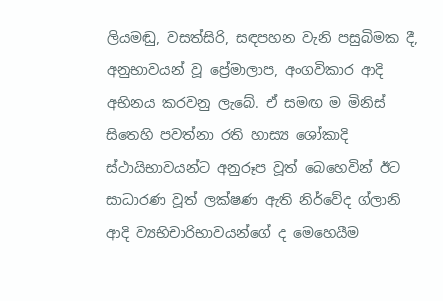ලියමඬු, වසත්සිරි, සඳපහන වැනි පසුබිමක දී, අනුභාවයන් වූ ප්‍රේමාලාප, අංගවිකාර ආදි අභිනය කරවනු ලැබේ. ඒ සමඟ ම මිනිස් සිතෙහි පවත්නා රති හාස්‍ය ශෝකාදි ස්ථායිභාවයන්ට අනුරූප වූත් බෙහෙවින් ඊට සාධාරණ වූත් ලක්ෂණ ඇති නිර්වේද ග්ලානි ආදි ව්‍යභිචාරිභාවයන්ගේ ද මෙහෙයීම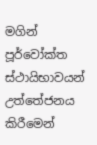මගින් පූර්වෝක්ත ස්ථායිභාවයන් උත්තේජනය කිරීමෙන්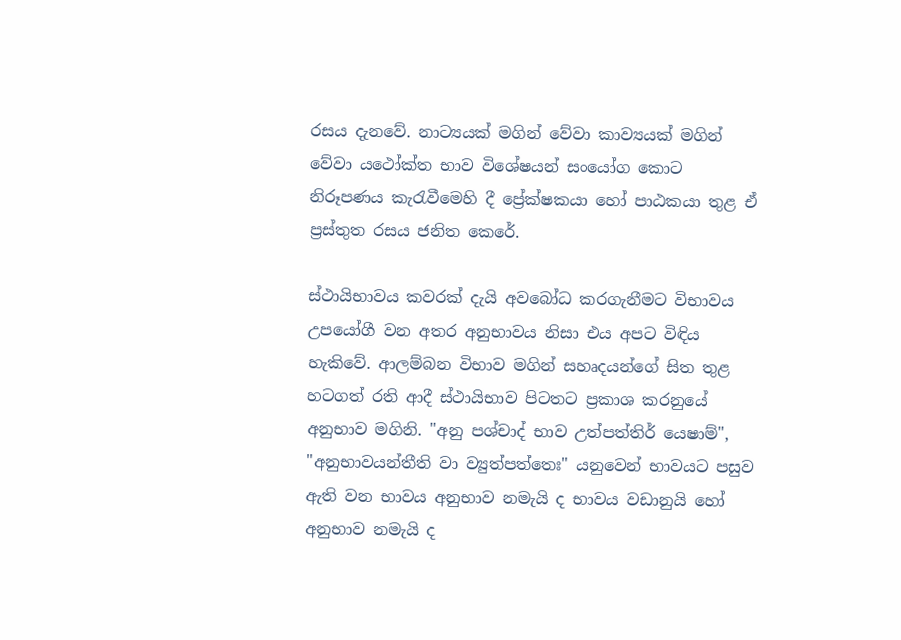රසය දැනවේ. නාට්‍යයක් මගින් වේවා කාව්‍යයක් මගින් වේවා යථෝක්ත භාව විශේෂයන් සංයෝග කොට නිරූපණය කැරැවීමෙහි දී ප්‍රේක්ෂකයා හෝ පාඨකයා තුළ ඒ ප්‍රස්තුත රසය ජනිත කෙරේ.

ස්ථායිභාවය කවරක් දැයි අවබෝධ කරගැනීමට විභාවය උපයෝගී වන අතර අනුභාවය නිසා එය අපට විඳිය හැකිවේ. ආලම්බන විභාව මගින් සහෘදයන්ගේ සිත තුළ හටගත් රති ආදී ස්ථායිභාව පිටතට ප්‍රකාශ කරනුයේ අනුභාව මගිනි. "අනු පශ්චාද් භාව උත්පත්තිර් යෙෂාම්", "අනුභාවයන්තීති වා ව්‍යුත්පත්තෙඃ" යනුවෙන් භාවයට පසුව ඇති වන භාවය අනුභාව නමැයි ද භාවය වඩානුයි හෝ අනුභාව නමැයි ද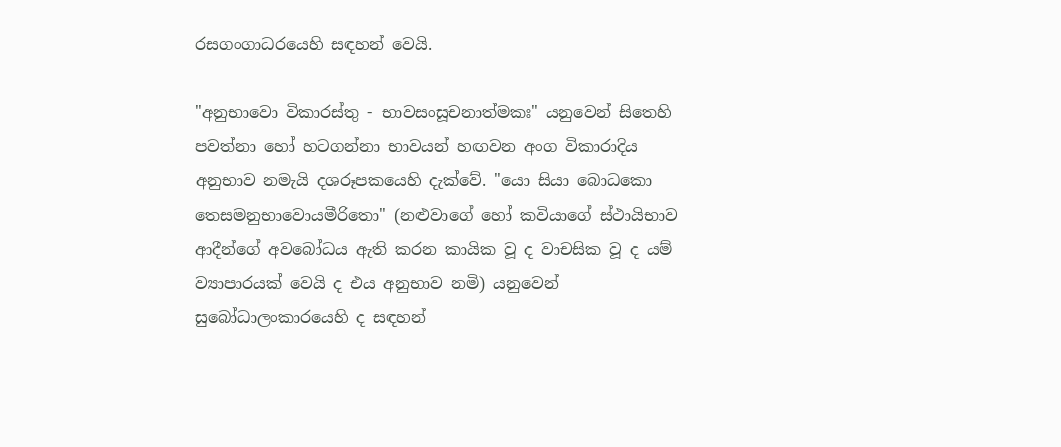රසගංගාධරයෙහි සඳහන් වෙයි.

"අනුභාවො විකාරස්තු - භාවසංසූචනාත්මකඃ" යනුවෙන් සිතෙහි පවත්නා හෝ හටගන්නා භාවයන් හඟවන අංග විකාරාදිය අනුභාව නමැයි දශරූපකයෙහි දැක්වේ. "යො සියා බොධකො තෙසමනුභාවොයමීරිතො" (නළුවාගේ හෝ කවියාගේ ස්ථායිභාව ආදීන්ගේ අවබෝධය ඇති කරන කායික වූ ද වාචසික වූ ද යම් ව්‍යාපාරයක් වෙයි ද එය අනුභාව නමි) යනුවෙන් සුබෝධාලංකාරයෙහි ද සඳහන්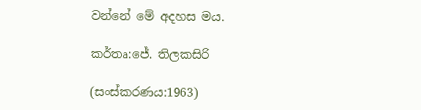වන්නේ මේ අදහස මය.

කර්තෘ:ජේ. තිලකසිරි

(සංස්කරණය:1963)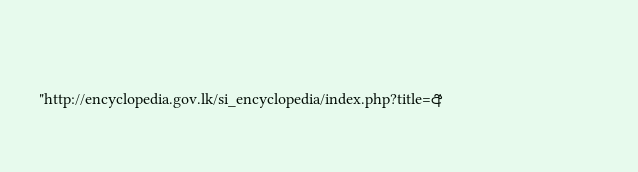"http://encyclopedia.gov.lk/si_encyclopedia/index.php?title=අ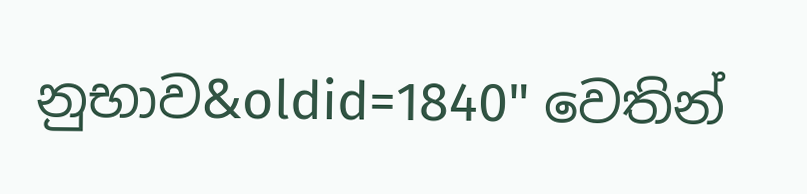නුභාව&oldid=1840" වෙතින්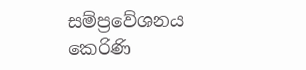සම්ප්‍රවේශනය කෙරිණි